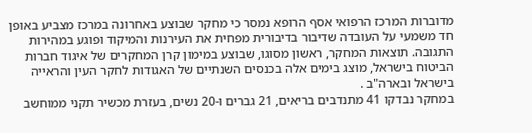מדוברות המרכז הרפואי אסף הרופא נמסר כי מחקר שבוצע באחרונה במרכז מצביע באופן חד משמעי על העובדה שדיבור בדיבורית מפחית את העירנות והמיקוד ופוגע במהירות התגובה. תוצאות המחקר, ראשון מסוגו, שבוצע במימון קרן המחקרים של איגוד חברות הביטוח בישראל, מוצג בימים אלה בכנסים השנתיים של האגודות לחקר העין והראייה בישראל ובארה"ב .
במחקר נבדקו 41 מתנדבים בריאים, 21 גברים ו-20 נשים, בעזרת מכשיר תקני ממוחשב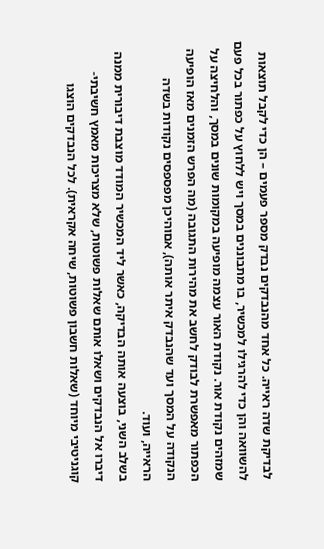לבדיקת שדה ראייה. כל אחד מהנבדקים נבדק מספר פעמים – הן כדי לקבל תוצאות להשוואה והן כדי להרגילו למכשיר, בו מתבוננים במסך ויש ללחוץ על כפתור בכל פעם שמזהים נקודת אור. נקודת האור עצמה מופיעה במקומות שונים במסך, והלחיצה על הכפתור מאפשרת לבודק לחשב את מהירות התגובה (מה הפרש הזמנים מאז הופיעה הנקודה על המסך ועד שהנבדק איתר אותה), אםוהיכן מפספסים נקודות בשדה הראייה, ועוד.
בשלב השני, בוצעה אותה הבדיקה, כאשר ליד המכשיר המודד מוצבת דיבורית ממנה דיברו אל הנבדקים ושאלו אותם שאלות פשוטות, שלא מצריכות מאמץ חשיבתי-קוגניטיבי מיוחד (שאלות חשבון פשוטות, שיחה אקראית). לכל הנבדקים הוצגו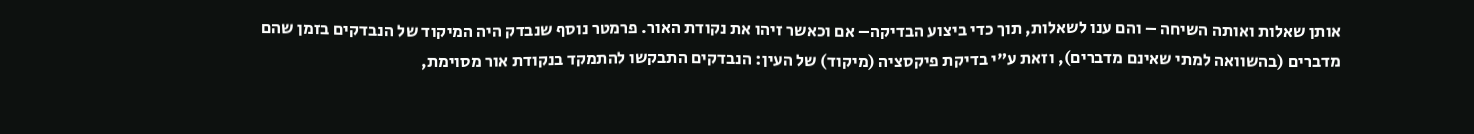אותן שאלות ואותה השיחה – והם ענו לשאלות, תוך כדי ביצוע הבדיקה– אם וכאשר זיהו את נקודת האור. פרמטר נוסף שנבדק היה המיקוד של הנבדקים בזמן שהם מדברים (בהשוואה למתי שאינם מדברים), וזאת ע"י בדיקת פיקסציה (מיקוד) של העין: הנבדקים התבקשו להתמקד בנקודת אור מסוימת,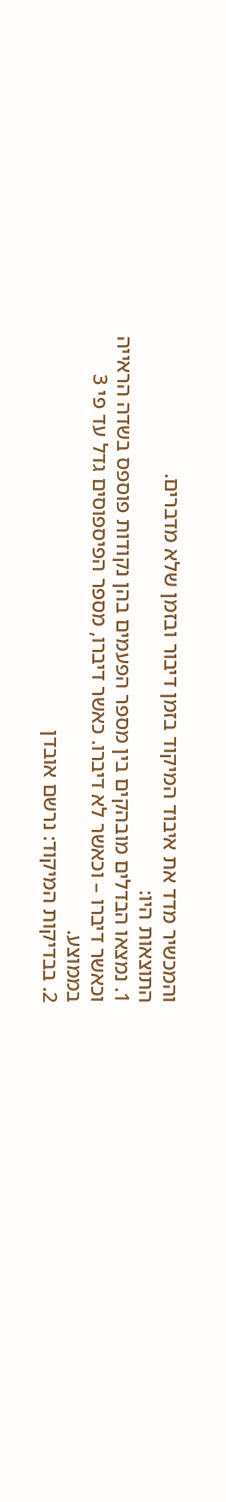והמכשיר מדד את איבוד המיקוד בזמן דיבור ובזמן שלא מדברים.
התוצאות היו:
1. נמצאו הבדלים מובהקים בין מספר הפעמים בהן נקודות פוספס בשדה הראייה וכאשר דיברו – וכאשר לא דיברו. כאשר דיברו, מספר הפיספוסים גדל עד פי 3 בממוצע.
2. בבדיקות המיקוד: נרשם אובדן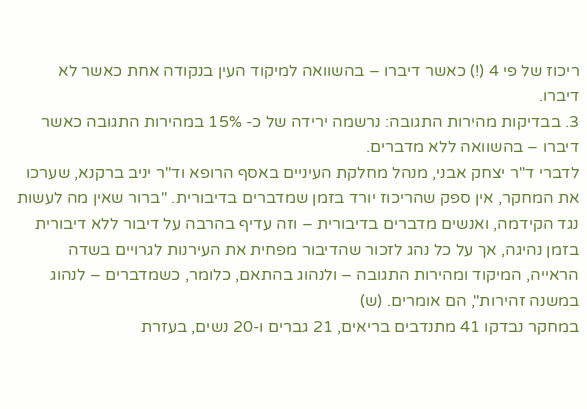ריכוז של פי 4 (!) כאשר דיברו – בהשוואה למיקוד העין בנקודה אחת כאשר לא דיברו.
3. בבדיקות מהירות התגובה: נרשמה ירידה של כ- 15% במהירות התגובה כאשר דיברו – בהשוואה ללא מדברים.
לדברי ד"ר יצחק אבני, מנהל מחלקת העיניים באסף הרופא וד"ר יניב ברקנא, שערכו את המחקר, אין ספק שהריכוז יורד בזמן שמדברים בדיבורית. "ברור שאין מה לעשות נגד הקידמה, ואנשים מדברים בדיבורית – וזה עדיף בהרבה על דיבור ללא דיבורית בזמן נהיגה, אך על כל נהג לזכור שהדיבור מפחית את העירנות לגרויים בשדה הראייה, המיקוד ומהירות התגובה – ולנהוג בהתאם, כלומר, כשמדברים – לנהוג במשנה זהירות", הם אומרים. (ש)
במחקר נבדקו 41 מתנדבים בריאים, 21 גברים ו-20 נשים, בעזרת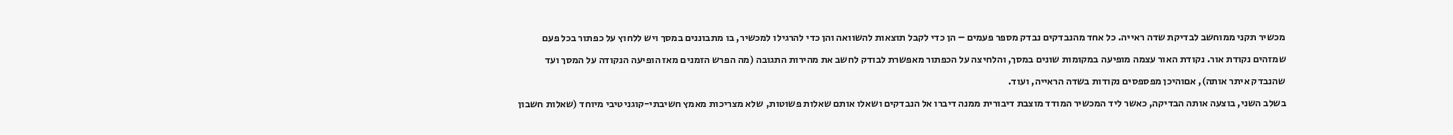מכשיר תקני ממוחשב לבדיקת שדה ראייה. כל אחד מהנבדקים נבדק מספר פעמים – הן כדי לקבל תוצאות להשוואה והן כדי להרגילו למכשיר, בו מתבוננים במסך ויש ללחוץ על כפתור בכל פעם שמזהים נקודת אור. נקודת האור עצמה מופיעה במקומות שונים במסך, והלחיצה על הכפתור מאפשרת לבודק לחשב את מהירות התגובה (מה הפרש הזמנים מאז הופיעה הנקודה על המסך ועד שהנבדק איתר אותה), אםוהיכן מפספסים נקודות בשדה הראייה, ועוד.
בשלב השני, בוצעה אותה הבדיקה, כאשר ליד המכשיר המודד מוצבת דיבורית ממנה דיברו אל הנבדקים ושאלו אותם שאלות פשוטות, שלא מצריכות מאמץ חשיבתי-קוגניטיבי מיוחד (שאלות חשבון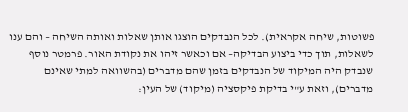פשוטות, שיחה אקראית). לכל הנבדקים הוצגו אותן שאלות ואותה השיחה – והם ענו לשאלות, תוך כדי ביצוע הבדיקה– אם וכאשר זיהו את נקודת האור. פרמטר נוסף שנבדק היה המיקוד של הנבדקים בזמן שהם מדברים (בהשוואה למתי שאינם מדברים), וזאת ע"י בדיקת פיקסציה (מיקוד) של העין: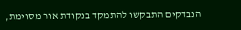הנבדקים התבקשו להתמקד בנקודת אור מסוימת,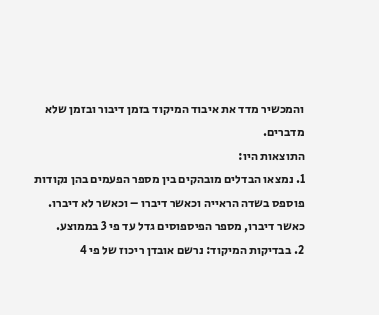והמכשיר מדד את איבוד המיקוד בזמן דיבור ובזמן שלא מדברים.
התוצאות היו:
1. נמצאו הבדלים מובהקים בין מספר הפעמים בהן נקודות פוספס בשדה הראייה וכאשר דיברו – וכאשר לא דיברו. כאשר דיברו, מספר הפיספוסים גדל עד פי 3 בממוצע.
2. בבדיקות המיקוד: נרשם אובדן ריכוז של פי 4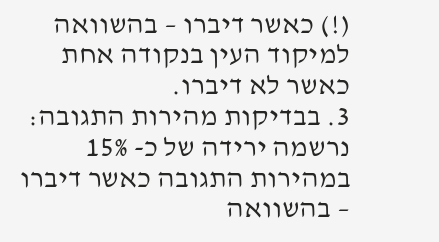(!) כאשר דיברו – בהשוואה למיקוד העין בנקודה אחת כאשר לא דיברו.
3. בבדיקות מהירות התגובה: נרשמה ירידה של כ- 15% במהירות התגובה כאשר דיברו – בהשוואה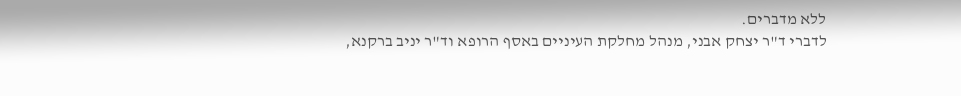ללא מדברים.
לדברי ד"ר יצחק אבני, מנהל מחלקת העיניים באסף הרופא וד"ר יניב ברקנא,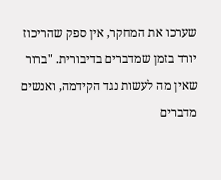שערכו את המחקר, אין ספק שהריכוז יורד בזמן שמדברים בדיבורית. "ברור שאין מה לעשות נגד הקידמה, ואנשים מדברים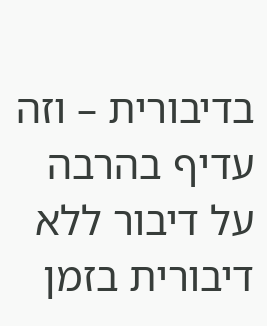בדיבורית – וזה עדיף בהרבה על דיבור ללא דיבורית בזמן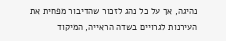נהיגה, אך על כל נהג לזכור שהדיבור מפחית את העירנות לגרויים בשדה הראייה, המיקוד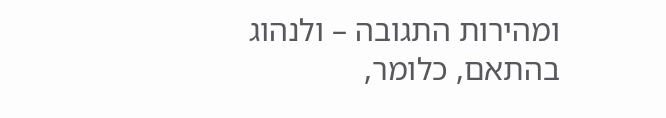ומהירות התגובה – ולנהוג בהתאם, כלומר,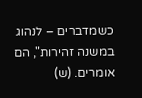כשמדברים – לנהוג במשנה זהירות", הם אומרים. (ש)